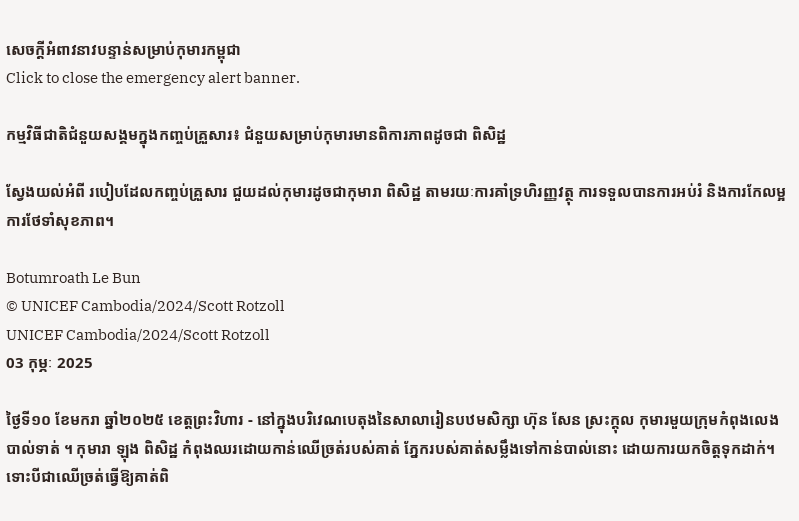សេចក្តីអំពាវនាវបន្ទាន់សម្រាប់កុមារកម្ពុជា
Click to close the emergency alert banner.

កម្មវិធីជាតិជំនួយសង្គមក្នុងកញ្ចប់គ្រួសារ៖ ជំនួយសម្រាប់កុមារមានពិការភាពដូចជា ពិសិដ្ឋ

ស្វែងយល់អំពី របៀបដែលកញ្ចប់គ្រួសារ ជួយដល់កុមារដូចជាកុមារា ពិសិដ្ឋ តាមរយៈការគាំទ្រហិរញ្ញវត្ថុ ការទទួលបានការអប់រំ និងការកែលម្អការថែទាំសុខភាព។

Botumroath Le Bun
© UNICEF Cambodia/2024/Scott Rotzoll
UNICEF Cambodia/2024/Scott Rotzoll
03 កុម្ភៈ 2025

ថ្ងៃទី១០ ខែមករា ឆ្នាំ២០២៥ ខេត្តព្រះវិហារ - នៅក្នុងបរិវេណបេតុងនៃសាលារៀនបឋមសិក្សា ហ៊ុន សែន ស្រះក្ដុល កុមារមួយក្រុមកំពុងលេងបាល់ទាត់ ។ កុមារា ឡុង ពិសិដ្ឋ កំពុងឈរដោយកាន់ឈើច្រត់របស់គាត់ ភ្នែករបស់គាត់សម្លឹងទៅកាន់បាល់នោះ ដោយការយកចិត្តទុកដាក់។ ទោះបីជាឈើច្រត់ធ្វើឱ្យគាត់ពិ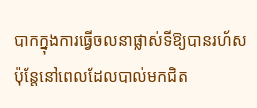បាកក្នុងការធ្វើចលនាផ្លាស់ទីឱ្យបានរហ័ស ប៉ុន្តែនៅពេលដែលបាល់មកជិត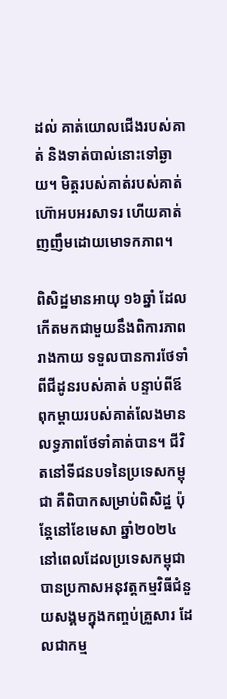ដល់ គាត់យោលជើងរបស់គាត់ និងទាត់បាល់នោះទៅឆ្ងាយ។ មិត្តរបស់គាត់របស់គាត់ហ៊ោអបអរសាទរ ហើយគាត់ញញឹមដោយមោទកភាព។

ពិសិដ្ឋមានអាយុ ១៦ឆ្នាំ ដែលកើតមកជាមួយនឹងពិការភាពរាងកាយ ទទួលបានការថែទាំពីជីដូនរបស់គាត់ បន្ទាប់ពីឪពុកម្ដាយរបស់គាត់លែងមានលទ្ធភាពថែទាំគាត់បាន។ ជីវិតនៅទីជនបទនៃប្រទេសកម្ពុជា គឺពិបាកសម្រាប់ពិសិដ្ឋ ប៉ុន្តែនៅខែមេសា ឆ្នាំ២០២៤ នៅពេលដែលប្រទេសកម្ពុជាបានប្រកាសអនុវត្តកម្មវិធីជំនួយសង្គមក្នុងកញ្ចប់គ្រួសារ ដែលជាកម្ម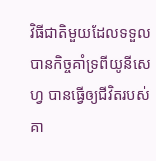វិធីជាតិមួយដែលទទួលបានកិច្ចគាំទ្រពីយូនីសេហ្វ បានធ្វើឲ្យជីវិតរបស់គា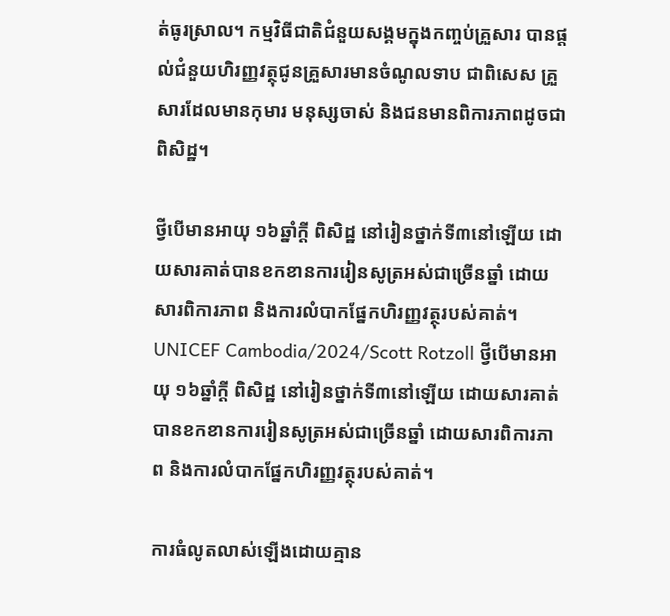ត់ធូរស្រាល។ កម្មវិធីជាតិជំនួយសង្គមក្នុងកញ្ចប់គ្រួសារ បានផ្ដល់ជំនួយហិរញ្ញវត្ថុជូនគ្រួសារមានចំណូលទាប ជាពិសេស គ្រួសារដែលមានកុមារ មនុស្សចាស់ និងជនមានពិការភាពដូចជា ពិសិដ្ឋ។

ថ្វីបើមានអាយុ ១៦ឆ្នាំក្ដី ពិសិដ្ឋ នៅរៀនថ្នាក់ទី៣នៅឡើយ ដោយសារគាត់បានខកខានការរៀនសូត្រអស់ជាច្រើនឆ្នាំ ដោយសារពិការភាព និងការលំបាកផ្នែកហិរញ្ញវត្ថុរបស់គាត់។
UNICEF Cambodia/2024/Scott Rotzoll ថ្វីបើមានអាយុ ១៦ឆ្នាំក្ដី ពិសិដ្ឋ នៅរៀនថ្នាក់ទី៣នៅឡើយ ដោយសារគាត់បានខកខានការរៀនសូត្រអស់ជាច្រើនឆ្នាំ ដោយសារពិការភាព និងការលំបាកផ្នែកហិរញ្ញវត្ថុរបស់គាត់។

ការធំលូតលាស់ឡើងដោយគ្មាន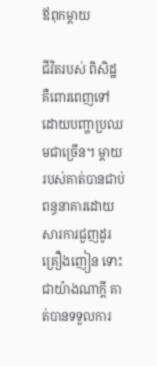ឪពុកម្ដាយ

ជីវិតរបស់ ពិសិដ្ឋ គឺពោរពេញទៅដោយបញ្ហាប្រឈមជាច្រើន។ ម្ដាយរបស់គាត់បានជាប់ពន្ធនាគារដោយសារការជួញដូរគ្រឿងញៀន ទោះជាយ៉ាងណាក្ដី គាត់បានទទួលការ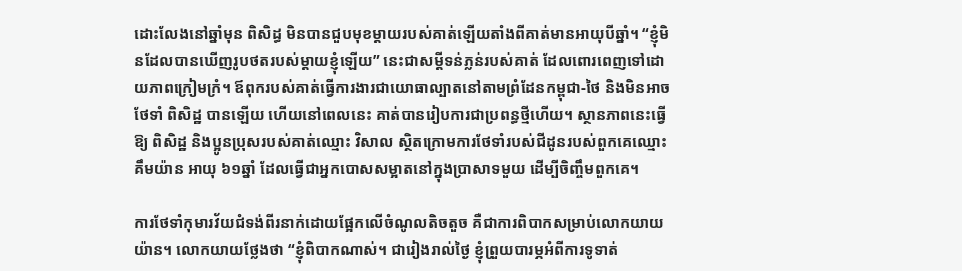ដោះលែងនៅឆ្នាំមុន ពិសិដ្ធ មិនបានជួបមុខម្ដាយរបស់គាត់ឡើយតាំងពីគាត់មានអាយុបីឆ្នាំ។ “ខ្ញុំមិនដែលបានឃើញរូបថតរបស់ម្ដាយខ្ញុំឡើយ” នេះជាសម្ដីទន់ភ្លន់របស់គាត់ ដែលពោរពេញទៅដោយភាពក្រៀមក្រំ។ ឪពុករបស់គាត់ធ្វើការងារជាយោធាល្បាតនៅតាមព្រំដែនកម្ពុជា-ថៃ និងមិនអាចថែទាំ ពិសិដ្ឋ បានឡើយ ហើយនៅពេលនេះ គាត់បានរៀបការជាប្រពន្ធថ្មីហើយ។ ស្ថានភាពនេះធ្វើឱ្យ ពិសិដ្ឋ និងប្អូនប្រុសរបស់គាត់ឈ្មោះ វិសាល ស្ថិតក្រោមការថែទាំរបស់ជីដូនរបស់ពួកគេឈ្មោះ គឹមយ៉ាន អាយុ ៦១ឆ្នាំ ដែលធ្វើជាអ្នកបោសសម្អាតនៅក្នុងប្រាសាទមួយ ដើម្បីចិញ្ចឹមពួកគេ។

ការថែទាំកុមារវ័យជំទង់ពីរនាក់ដោយផែ្អកលើចំណូលតិចតួច គឺជាការពិបាកសម្រាប់លោកយាយ យ៉ាន។ លោកយាយថ្លែងថា “ខ្ញុំពិបាកណាស់។ ជារៀងរាល់ថ្ងៃ ខ្ញុំព្រួយបារម្ភអំពីការទូទាត់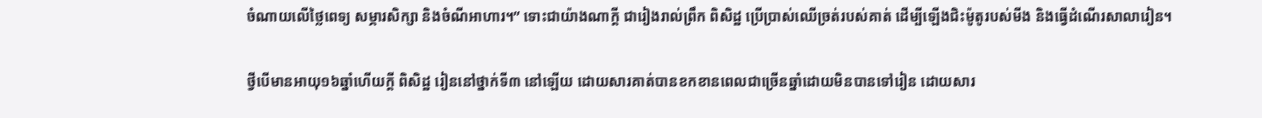ចំណាយលើថ្លៃពេទ្យ សម្ភារសិក្សា និងចំណីអាហារ។” ទោះជាយ៉ាងណាក្ដី ជារៀងរាល់ព្រឹក ពិសិដ្ឋ ប្រើប្រាស់ឈើច្រត់របស់គាត់ ដើម្បីឡើងជិះម៉ូតូរបស់មីង និងធ្វើដំណើរសាលារៀន។

ថ្វីបើមានអាយុ១៦ឆ្នាំហើយក្ដី ពិសិដ្ឋ រៀននៅថ្នាក់ទី៣ នៅឡើយ ដោយសារគាត់បានខកខានពេលជាច្រើនឆ្នាំដោយមិនបានទៅរៀន ដោយសារ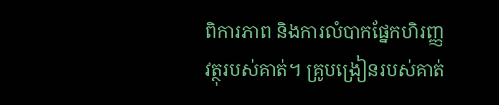ពិការភាព និងការលំបាកផ្នែកហិរញ្ញវត្ថុរបស់គាត់។ គ្រូបង្រៀនរបស់គាត់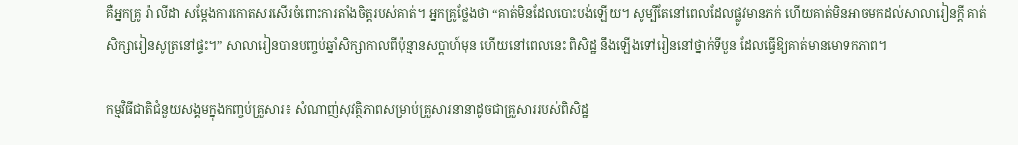គឺអ្នកគ្រូ រ៉ា លីដា សម្ដែងការកោតសរសើរចំពោះការតាំងចិត្តរបស់គាត់។ អ្នកគ្រូថ្លែងថា “គាត់មិនដែលបោះបង់ឡើយ។ សូម្បីតែនៅពេលដែលផ្លូវមានភក់ ហើយគាត់មិនអាចមកដល់សាលារៀនក្ដី គាត់សិក្សារៀនសូត្រនៅផ្ទះ។” សាលារៀនបានបញ្ចប់ឆ្នាំសិក្សាកាលពីប៉ុន្មានសប្ដាហ៍មុន ហើយនៅពេលនេះ ពិសិដ្ឋ នឹងឡើងទៅរៀននៅថ្នាក់ទីបួន ដែលធ្វើឱ្យគាត់មានមោទកភាព។

កម្មវិធីជាតិជំនួយសង្គមក្នុងកញ្ចប់គ្រួសារ៖ សំណាញ់សុវត្ថិភាពសម្រាប់គ្រួសារនានាដូចជាគ្រួសាររបស់ពិសិដ្ឋ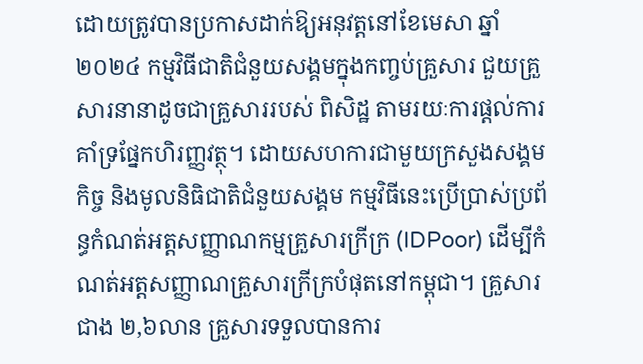ដោយត្រូវបានប្រកាសដាក់ឱ្យអនុវត្តនៅខែមេសា ឆ្នាំ២០២៤ កម្មវិធីជាតិជំនួយសង្គមក្នុងកញ្ចប់គ្រួសារ ជួយគ្រួសារនានាដូចជាគ្រួសាររបស់ ពិសិដ្ឋ តាមរយៈការផ្ដល់ការគាំទ្រផ្នែកហិរញ្ញវត្ថុ។ ដោយសហការជាមួយក្រសួងសង្គមកិច្ច និងមូលនិធិជាតិជំនួយសង្គម កម្មវិធីនេះប្រើប្រាស់ប្រព័ន្ធកំណត់អត្តសញ្ញាណកម្មគ្រួសារក្រីក្រ (IDPoor) ដើម្បីកំណត់អត្តសញ្ញាណគ្រួសារក្រីក្របំផុតនៅកម្ពុជា។ គ្រួសារជាង ២,៦លាន គ្រួសារទទួលបានការ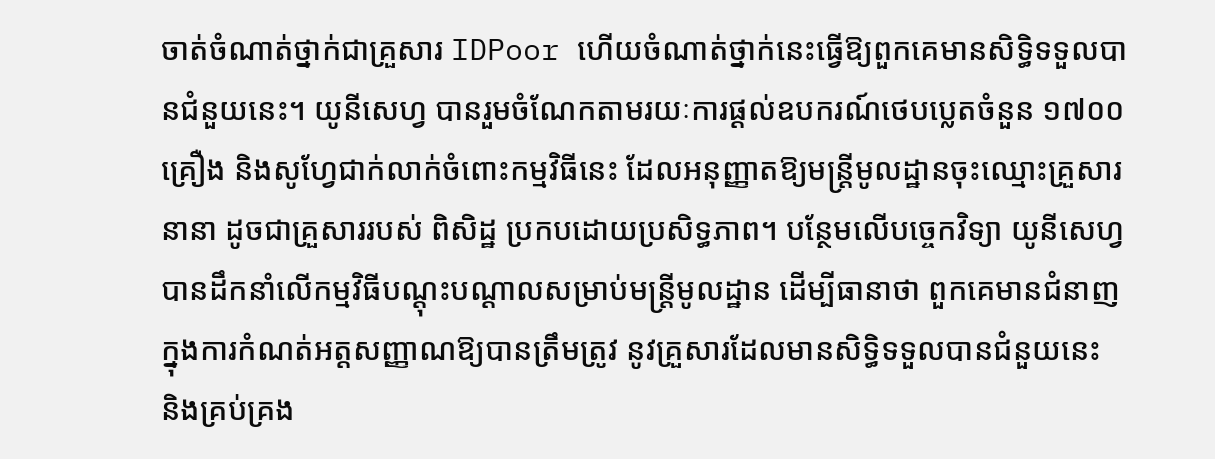ចាត់ចំណាត់ថ្នាក់ជាគ្រួសារ IDPoor ហើយចំណាត់ថ្នាក់នេះធ្វើឱ្យពួកគេមានសិទ្ធិទទួលបានជំនួយនេះ។ យូនីសេហ្វ បានរួមចំណែកតាមរយៈការផ្ដល់ឧបករណ៍ថេបប្លេតចំនួន ១៧០០ គ្រឿង និងសូហ្វែជាក់លាក់ចំពោះកម្មវិធីនេះ ដែលអនុញ្ញាតឱ្យមន្រ្តីមូលដ្ឋានចុះឈ្មោះគ្រួសារនានា ដូចជាគ្រួសាររបស់ ពិសិដ្ឋ ប្រកបដោយប្រសិទ្ធភាព។ បន្ថែមលើបច្ចេកវិទ្យា យូនីសេហ្វ បានដឹកនាំលើកម្មវិធីបណ្ដុះបណ្ដាលសម្រាប់មន្រ្តីមូលដ្ឋាន ដើម្បីធានាថា ពួកគេមានជំនាញក្នុងការកំណត់អត្តសញ្ញាណឱ្យបានត្រឹមត្រូវ នូវគ្រួសារដែលមានសិទ្ធិទទួលបានជំនួយនេះ និងគ្រប់គ្រង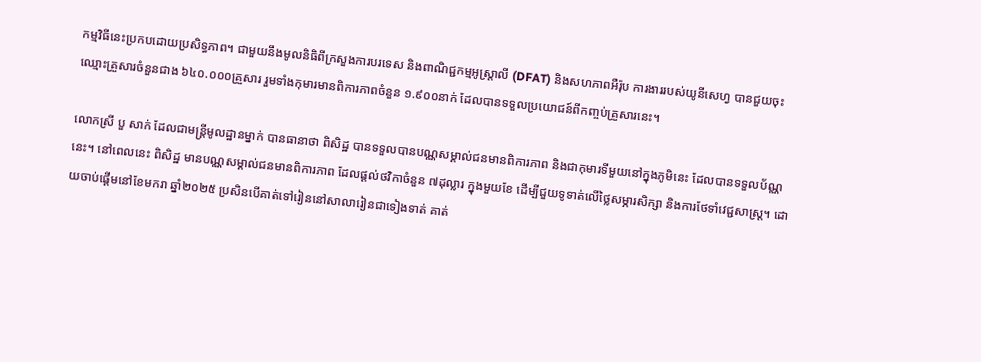កម្មវិធីនេះប្រកបដោយប្រសិទ្ធភាព។ ជាមួយនឹងមូលនិធិពីក្រសួងការបរទេស និងពាណិជ្ជកម្មអូស្ត្រាលី (DFAT) និងសហភាពអឺរ៉ុប ការងាររបស់យូនីសេហ្វ បានជួយចុះឈ្មោះគ្រួសារចំនួនជាង ៦៤០.០០០គ្រួសារ រួមទាំងកុមារមានពិការភាពចំនួន ១.៩០០នាក់ ដែលបានទទួលប្រយោជន៍ពីកញ្ចប់គ្រួសារនេះ។

លោកស្រី បួ សាក់ ដែលជាមន្រ្តីមូលដ្ឋានម្នាក់ បានធានាថា ពិសិដ្ឋ បានទទួលបានបណ្ណសម្គាល់ជនមានពិការភាព និងជាកុមារទីមួយនៅក្នុងភូមិនេះ ដែលបានទទួលប័ណ្ណនេះ។ នៅពេលនេះ ពិសិដ្ឋ មានបណ្ណសម្គាល់ជនមានពិការភាព ដែលផ្ដល់ថវិកាចំនួន ៧ដុល្លារ ក្នុងមួយខែ ដើម្បីជួយទូទាត់លើថ្លៃសម្ភារសិក្សា និងការថែទាំវេជ្ជសាស្រ្ត។ ដោយចាប់ផ្ដើមនៅខែមករា ឆ្នាំ២០២៥ ប្រសិនបើគាត់ទៅរៀននៅសាលារៀនជាទៀងទាត់ គាត់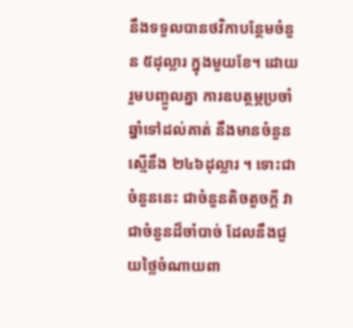នឹងទទួលបានថវិកាបន្ថែមចំនួន ៥ដុល្លារ ក្នុងមួយខែ។ ដោយរួមបញ្ចូលគ្នា ការឧបត្ថម្ភប្រចាំឆ្នាំទៅដល់គាត់ នឹងមានចំនួនស្មើនឹង ២៤៦ដុល្លារ ។ ទោះជាចំនួននេះ ជាចំនួនតិចតួចក្ដី វាជាចំនួនដ៏ចាំបាច់ ដែលនឹងជួយថ្លៃចំណាយពា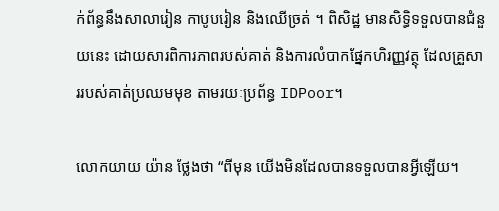ក់ព័ន្ធនឹងសាលារៀន កាបូបរៀន និងឈើច្រត់ ។ ពិសិដ្ឋ មានសិទ្ធិទទួលបានជំនួយនេះ ដោយសារពិការភាពរបស់គាត់ និងការលំបាកផ្នែកហិរញ្ញវត្ថុ ដែលគ្រួសាររបស់គាត់ប្រឈមមុខ តាមរយៈប្រព័ន្ធ IDPoor។

លោកយាយ យ៉ាន ថ្លែងថា “ពីមុន យើងមិនដែលបានទទួលបានអ្វីឡើយ។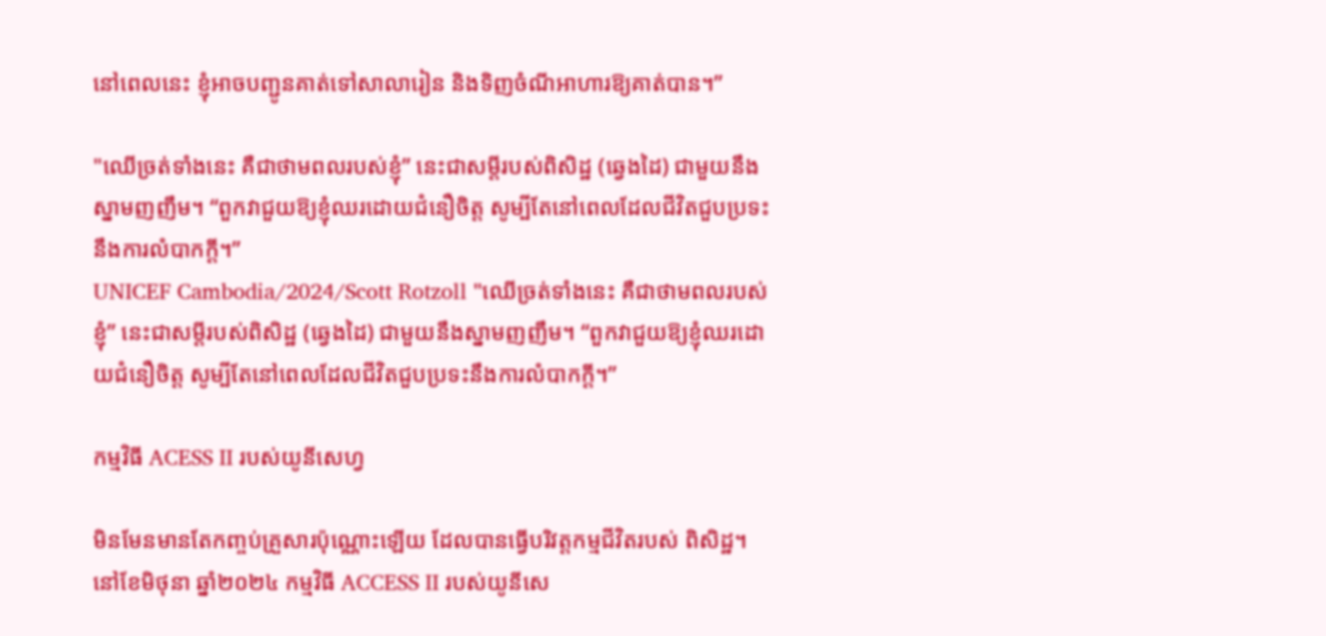នៅពេលនេះ ខ្ញុំអាចបញ្ជូនគាត់ទៅសាលារៀន និងទិញចំណីអាហារឱ្យគាត់បាន។”

"ឈើច្រត់ទាំងនេះ គឺជាថាមពលរបស់ខ្ញុំ” នេះជាសម្ដីរបស់ពិសិដ្ឋ (ឆ្វេងដៃ) ជាមួយនឹងស្នាមញញឹម។ “ពួកវាជួយឱ្យខ្ញុំឈរដោយជំនឿចិត្ត សូម្បីតែនៅពេលដែលជីវិតជួបប្រទះនឹងការលំបាកក្ដី។”
UNICEF Cambodia/2024/Scott Rotzoll "ឈើច្រត់ទាំងនេះ គឺជាថាមពលរបស់ខ្ញុំ” នេះជាសម្ដីរបស់ពិសិដ្ឋ (ឆ្វេងដៃ) ជាមួយនឹងស្នាមញញឹម។ “ពួកវាជួយឱ្យខ្ញុំឈរដោយជំនឿចិត្ត សូម្បីតែនៅពេលដែលជីវិតជួបប្រទះនឹងការលំបាកក្ដី។”

កម្មវិធី ACESS II របស់យូនីសេហ្វ

មិនមែនមានតែកញ្ចប់គ្រួសារប៉ុណ្ណោះឡើយ ដែលបានធ្វើបរិវត្តកម្មជីវិតរបស់ ពិសិដ្ឋ។ នៅខែមិថុនា ឆ្នាំ២០២៤ កម្មវិធី ACCESS II របស់យូនីសេ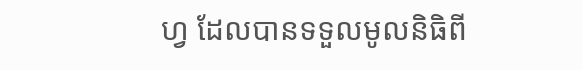ហ្វ ដែលបានទទួលមូលនិធិពី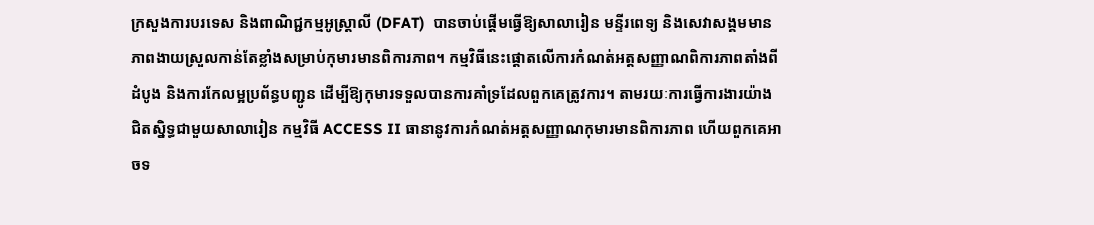ក្រសួងការបរទេស និងពាណិជ្ជកម្មអូស្ត្រាលី (DFAT)  បានចាប់ផ្ដើមធ្វើឱ្យសាលារៀន មន្ទីរពេទ្យ និងសេវាសង្គមមានភាពងាយស្រួលកាន់តែខ្លាំងសម្រាប់កុមារមានពិការភាព។ កម្មវិធីនេះផ្ដោតលើការកំណត់អត្តសញ្ញាណពិការភាពតាំងពីដំបូង និងការកែលម្អប្រព័ន្ធបញ្ជូន ដើម្បីឱ្យកុមារទទួលបានការគាំទ្រដែលពួកគេត្រូវការ។ តាមរយៈការធ្វើការងារយ៉ាងជិតស្និទ្ធជាមួយសាលារៀន កម្មវិធី ACCESS II ធានានូវការកំណត់អត្តសញ្ញាណកុមារមានពិការភាព ហើយពួកគេអាចទ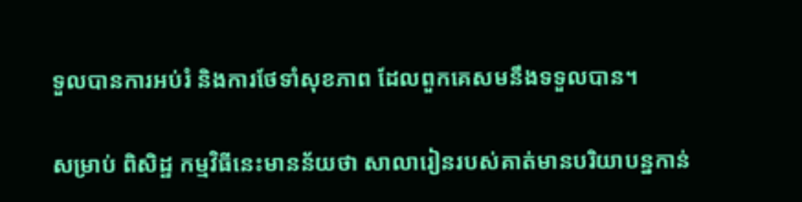ទួលបានការអប់រំ និងការថែទាំសុខភាព ដែលពួកគេសមនឹងទទួលបាន។

សម្រាប់ ពិសិដ្ឋ កម្មវិធីនេះមានន័យថា សាលារៀនរបស់គាត់មានបរិយាបន្នកាន់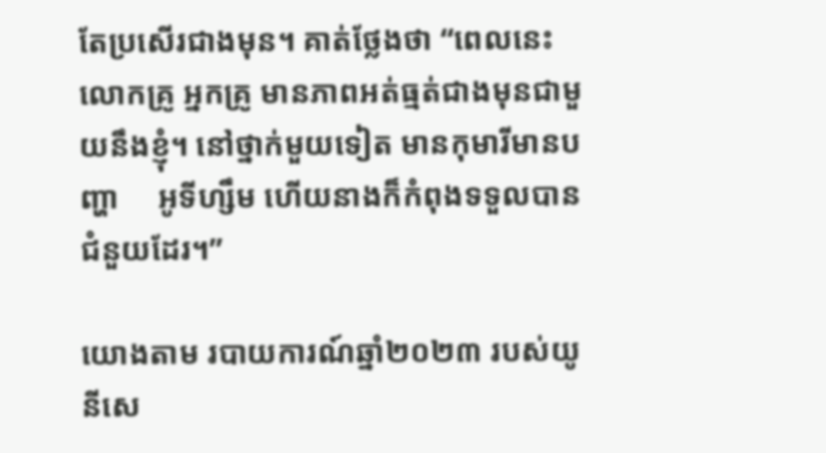តែប្រសើរជាងមុន។ គាត់ថ្លែងថា “ពេលនេះ លោកគ្រូ អ្នកគ្រូ មានភាពអត់ធ្មត់ជាងមុនជាមួយនឹងខ្ញុំ។ នៅថ្នាក់មួយទៀត មានកុមារីមានបញ្ហា     អូទីហ្សឹម ហើយនាងក៏កំពុងទទួលបានជំនួយដែរ។”

យោងតាម របាយការណ៍ឆ្នាំ២០២៣ របស់យូនីសេ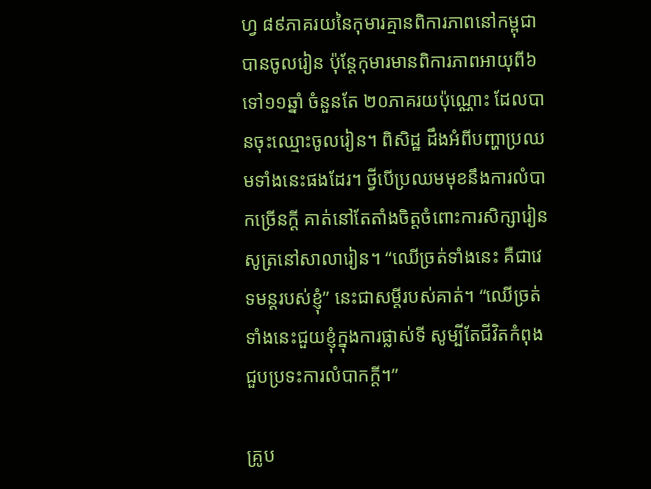ហ្វ ៨៩ភាគរយនៃកុមារគ្មានពិការភាពនៅកម្ពុជា បានចូលរៀន ប៉ុន្តែកុមារមានពិការភាពអាយុពី៦ ទៅ១១ឆ្នាំ ចំនួនតែ ២០ភាគរយប៉ុណ្ណោះ ដែលបានចុះឈ្មោះចូលរៀន។ ពិសិដ្ឋ ដឹងអំពីបញ្ហាប្រឈមទាំងនេះផងដែរ។ ថ្វីបើប្រឈមមុខនឹងការលំបាកច្រើនក្ដី គាត់នៅតែតាំងចិត្តចំពោះការសិក្សារៀនសូត្រនៅសាលារៀន។ “ឈើច្រត់ទាំងនេះ គឺជាវេទមន្តរបស់ខ្ញុំ” នេះជាសម្ដីរបស់គាត់។ “ឈើច្រត់ទាំងនេះជួយខ្ញុំក្នុងការផ្លាស់ទី សូម្បីតែជីវិតកំពុងជួបប្រទះការលំបាកក្ដី។”

គ្រូប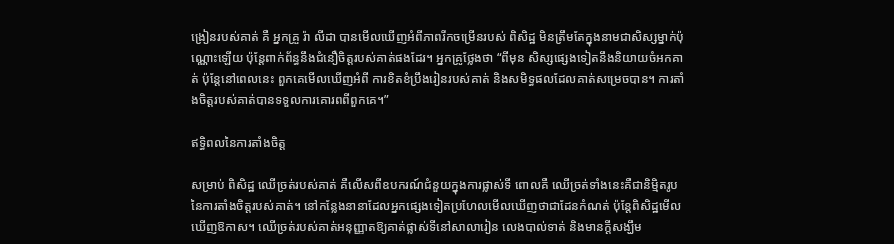ង្រៀនរបស់គាត់ គឺ អ្នកគ្រួ រ៉ា លីដា បានមើលឃើញអំពីភាពរីកចម្រើនរបស់ ពិសិដ្ឋ មិនត្រឹមតែក្នុងនាមជាសិស្សម្នាក់ប៉ុណ្ណោះឡើយ ប៉ុន្តែពាក់ព័ន្ធនឹងជំនឿចិត្តរបស់គាត់ផងដែរ។ អ្នកគ្រូថ្លែងថា “ពីមុន សិស្សផ្សេងទៀតនឹងនិយាយចំអកគាត់ ប៉ុន្តែនៅពេលនេះ ពួកគេមើលឃើញអំពី ការខិតខំប្រឹងរៀនរបស់គាត់ និងសមិទ្ធផលដែលគាត់សម្រេចបាន។ ការតាំងចិត្តរបស់គាត់បានទទួលការគោរពពីពួកគេ។”

ឥទ្ធិពលនៃការតាំងចិត្ត

សម្រាប់ ពិសិដ្ឋ ឈើច្រត់របស់គាត់ គឺលើសពីឧបករណ៍ជំនួយក្នុងការផ្លាស់ទី ពោលគឺ ឈើច្រត់ទាំងនេះគឺជានិម្មិតរូបនៃការតាំងចិត្តរបស់គាត់។ នៅកន្លែងនានាដែលអ្នកផ្សេងទៀតប្រហែលមើលឃើញថាជាដែនកំណត់ ប៉ុន្តែពិសិដ្ឋមើលឃើញឱកាស។ ឈើច្រត់របស់គាត់អនុញ្ញាតឱ្យគាត់ផ្លាស់ទីនៅសាលារៀន លេងបាល់ទាត់ និងមានក្ដីសង្ឃឹម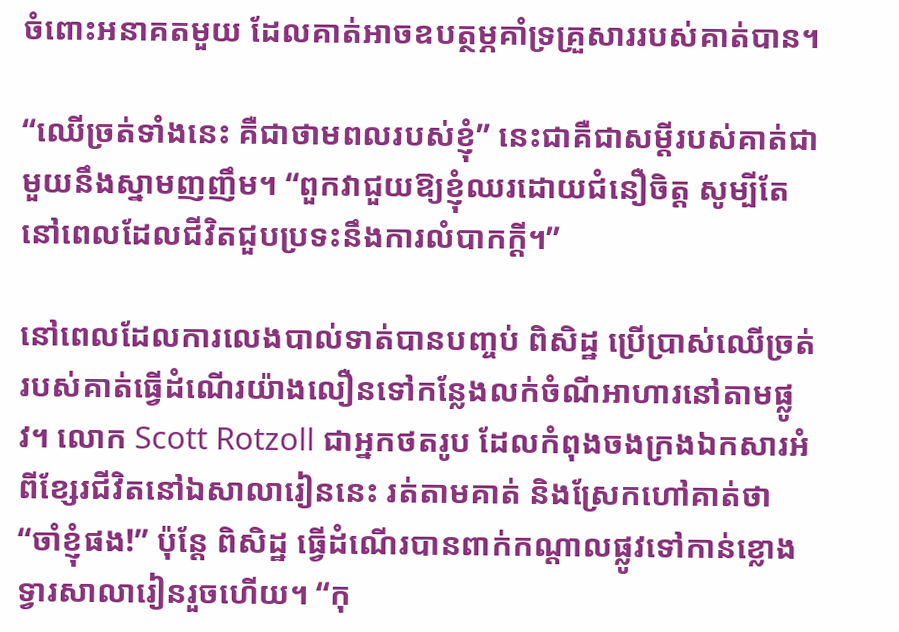ចំពោះអនាគតមួយ ដែលគាត់អាចឧបត្ថម្ភគាំទ្រគ្រួសាររបស់គាត់បាន។

“ឈើច្រត់ទាំងនេះ គឺជាថាមពលរបស់ខ្ញុំ” នេះជាគឺជាសម្ដីរបស់គាត់ជាមួយនឹងស្នាមញញឹម។ “ពួកវាជួយឱ្យខ្ញុំឈរដោយជំនឿចិត្ត សូម្បីតែនៅពេលដែលជីវិតជួបប្រទះនឹងការលំបាកក្ដី។”

នៅពេលដែលការលេងបាល់ទាត់បានបញ្ចប់ ពិសិដ្ឋ ប្រើប្រាស់ឈើច្រត់របស់គាត់ធ្វើដំណើរយ៉ាងលឿនទៅកន្លែងលក់ចំណីអាហារនៅតាមផ្លូវ។ លោក Scott Rotzoll ជាអ្នកថតរូប ដែលកំពុងចងក្រងឯកសារអំពីខ្សែរជីវិតនៅឯសាលារៀននេះ រត់តាមគាត់ និងស្រែកហៅគាត់ថា “ចាំខ្ញុំផង!” ប៉ុន្តែ ពិសិដ្ឋ ធ្វើដំណើរបានពាក់កណ្ដាលផ្លូវទៅកាន់ខ្លោងទ្វារសាលារៀនរួចហើយ។ “កុ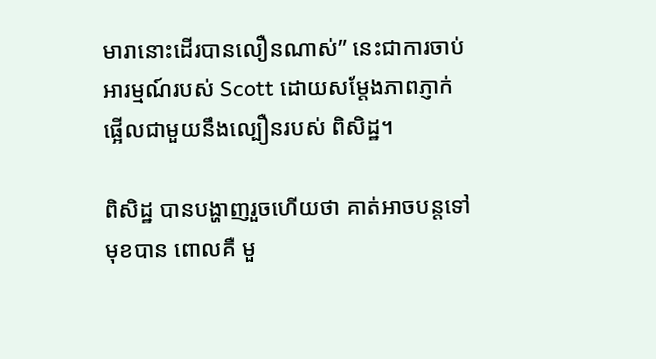មារានោះដើរបានលឿនណាស់” នេះជាការចាប់អារម្មណ៍របស់ Scott ដោយសម្ដែងភាពភ្ញាក់ផ្អើលជាមួយនឹងល្បឿនរបស់ ពិសិដ្ឋ។

ពិសិដ្ឋ បានបង្ហាញរួចហើយថា គាត់អាចបន្តទៅមុខបាន ពោលគឺ មួ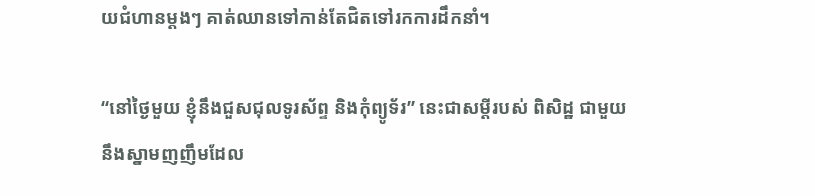យជំហានម្ដងៗ គាត់ឈានទៅកាន់តែជិតទៅរកការដឹកនាំ។

“នៅថ្ងៃមួយ ខ្ញុំនឹងជួសជុលទូរស័ព្ទ និងកុំព្យូទ័រ” នេះជាសម្ដីរបស់ ពិសិដ្ឋ ជាមួយនឹងស្នាមញញឹមដែល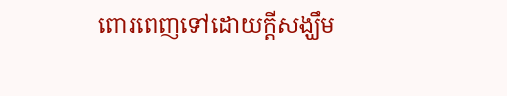ពោរពេញទៅដោយក្ដីសង្ឃឹម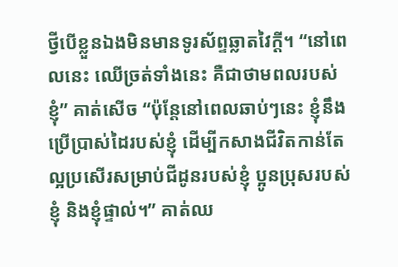ថ្វីបើខ្លួនឯងមិនមានទូរស័ព្ទឆ្លាតវៃក្ដី។ “នៅពេលនេះ ឈើច្រត់ទាំងនេះ គឺជាថាមពលរបស់ខ្ញុំ” គាត់សើច “ប៉ុន្តែនៅពេលឆាប់ៗនេះ ខ្ញុំនឹងប្រើប្រាស់ដៃរបស់ខ្ញុំ ដើម្បីកសាងជីវិតកាន់តែល្អប្រសើរសម្រាប់ជីដូនរបស់ខ្ញុំ ប្អូនប្រុសរបស់ខ្ញុំ និងខ្ញុំផ្ទាល់។” គាត់ឈ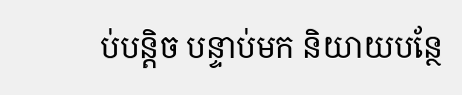ប់បន្តិច បន្ទាប់មក និយាយបន្ថែ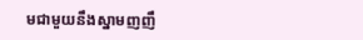មជាមួយនឹងស្នាមញញឹ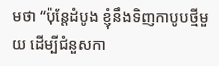មថា “ប៉ុន្តែដំបូង ខ្ញុំនឹងទិញកាបូបថ្មីមួយ ដើម្បីជំនួសកា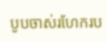បូបចាស់រហែករប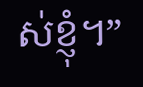ស់ខ្ញុំ។”